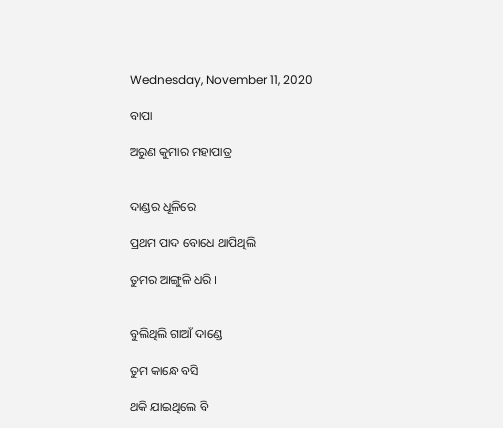Wednesday, November 11, 2020

ବାପା

ଅରୁଣ କୁମାର ମହାପାତ୍ର


ଦାଣ୍ଡର ଧୂଳିରେ

ପ୍ରଥମ ପାଦ ବୋଧେ ଥାପିଥିଲି

ତୁମର ଆଙ୍ଗୁଳି ଧରି ।


ବୁଲିଥିଲି ଗାଆଁ ଦାଣ୍ଡେ

ତୁମ କାନ୍ଧେ ବସି

ଥକି ଯାଇଥିଲେ ବି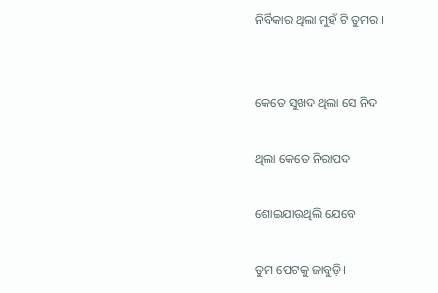ନିର୍ବିକାର ଥିଲା ମୁହଁ ଟି ତୁମର ।


କେତେ ସୁଖଦ ଥିଲା ସେ ନିଦ

ଥିଲା କେତେ ନିରାପଦ

ଶୋଇଯାଉଥିଲି ଯେବେ

ତୁମ ପେଟକୁ ଜାବୁଡ଼ି।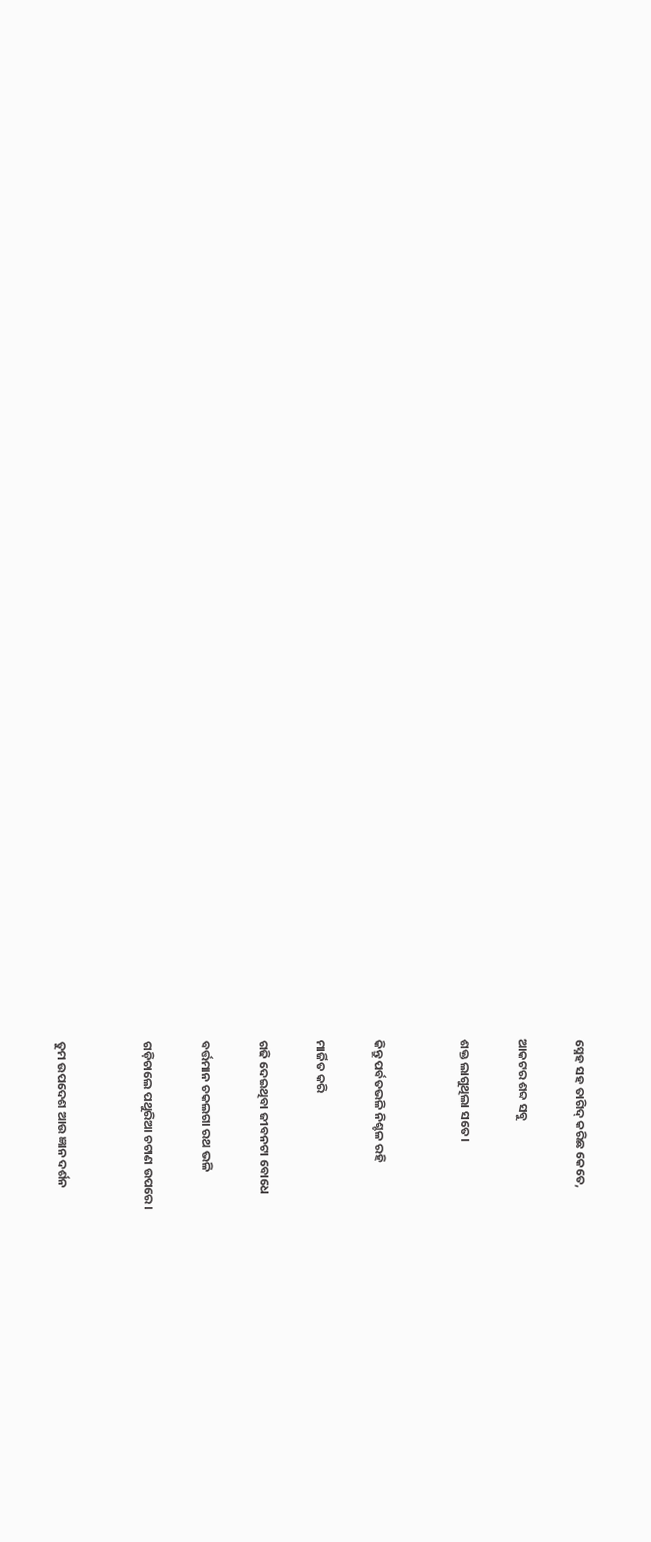ସ୍ନେହ ସହ ତାଗିଦ୍ କରିଛ କେତେ,

ଆକଟର ଶବ୍ଦ ସବୁ

ଶକ୍ତ ଲାଗୁଥିଲା ସତେ।


କିନ୍ତୁ ପର୍ବତଭଳି ନିଶ୍ଚଳ ରହି

ମାର୍ଜିତ କରି

ଗଢି ଦେଇଥିବା ଜୀବନଟା ବୋଧେ

ବର୍ତ୍ତମାନ ଚକଲଗା ରଥ ଭଳି

ଗଡ଼ିଚାଲେ ପଥୁରିଆ ଚଟାଣ ଉପରେ।


ତୁମ ଉପଦେଶ ଆଉ ଜ୍ଞାନ ଦର୍ଶନ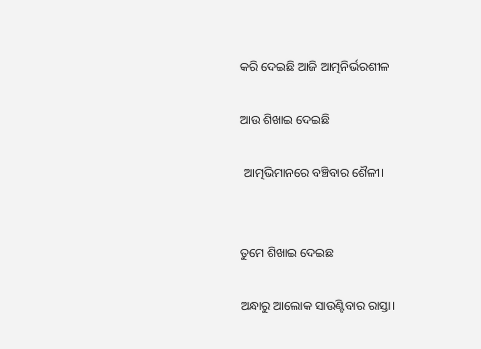କରି ଦେଇଛି ଆଜି ଆତ୍ମନିର୍ଭରଶୀଳ

ଆଉ ଶିଖାଇ ଦେଇଛି

 ଆତ୍ମଭିମାନରେ ବଞ୍ଚିବାର ଶୈଳୀ।


ତୁମେ ଶିଖାଇ ଦେଇଛ

ଅନ୍ଧାରୁ ଆଲୋକ ସାଉଣ୍ଟିବାର ରାସ୍ତା।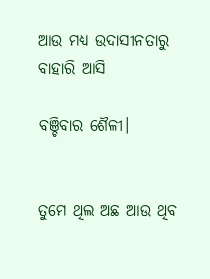ଆଉ ମଧ୍ୟ ଉଦାସୀନତାରୁ ବାହାରି ଆସି

ବଞ୍ଚିବାର ଶୈଳୀ।


ତୁମେ ଥିଲ ଅଛ ଆଉ ଥିବ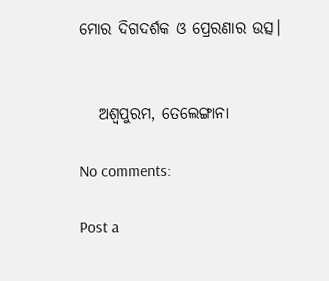ମୋର ଦିଗଦର୍ଶକ ଓ ପ୍ରେରଣାର ଉତ୍ସ।


   ଅଶ୍ୱପୁରମ, ତେଲେଙ୍ଗାନା

No comments:

Post a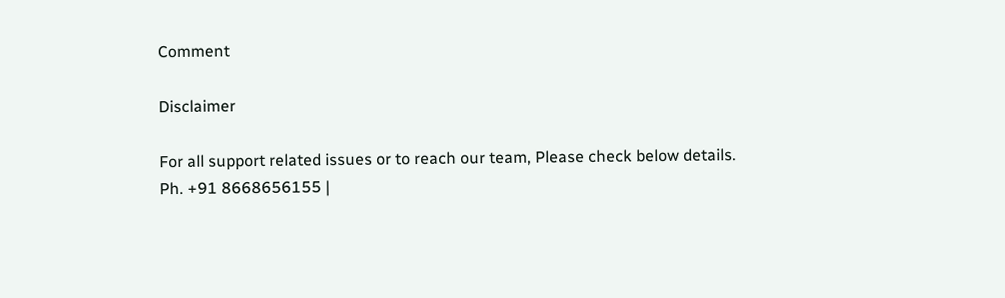Comment

Disclaimer

For all support related issues or to reach our team, Please check below details.
Ph. +91 8668656155 |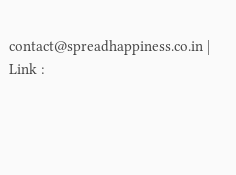contact@spreadhappiness.co.in | Link :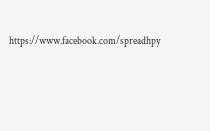https://www.facebook.com/spreadhpy